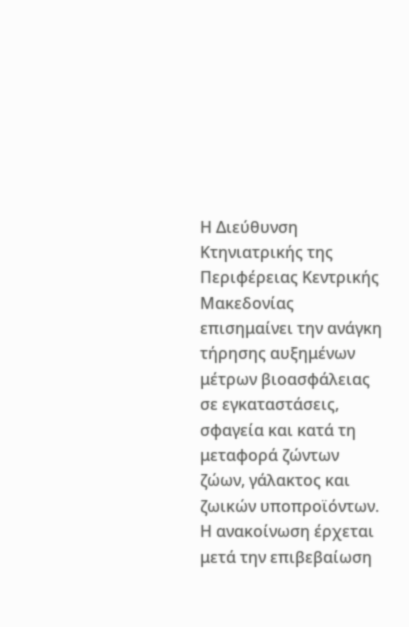Η Διεύθυνση Κτηνιατρικής της Περιφέρειας Κεντρικής Μακεδονίας επισημαίνει την ανάγκη τήρησης αυξημένων μέτρων βιοασφάλειας σε εγκαταστάσεις, σφαγεία και κατά τη μεταφορά ζώντων ζώων, γάλακτος και ζωικών υποπροϊόντων.
Η ανακοίνωση έρχεται μετά την επιβεβαίωση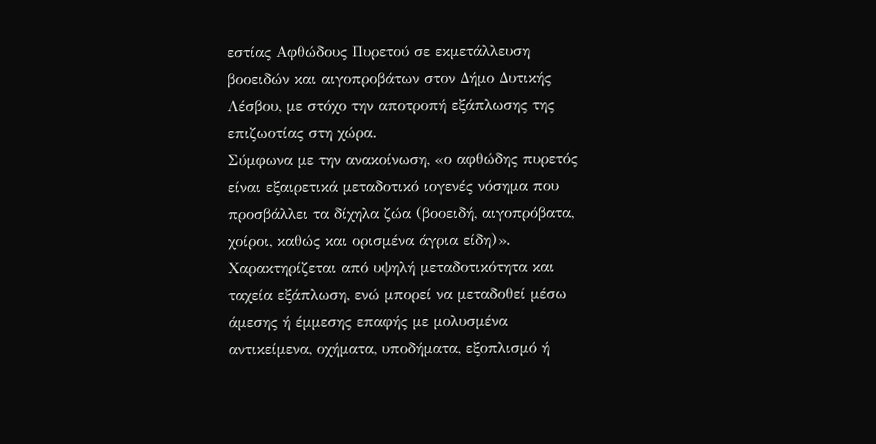εστίας Αφθώδους Πυρετού σε εκμετάλλευση βοοειδών και αιγοπροβάτων στον Δήμο Δυτικής Λέσβου, με στόχο την αποτροπή εξάπλωσης της επιζωοτίας στη χώρα.
Σύμφωνα με την ανακοίνωση, «ο αφθώδης πυρετός είναι εξαιρετικά μεταδοτικό ιογενές νόσημα που προσβάλλει τα δίχηλα ζώα (βοοειδή, αιγοπρόβατα, χοίροι, καθώς και ορισμένα άγρια είδη)».
Χαρακτηρίζεται από υψηλή μεταδοτικότητα και ταχεία εξάπλωση, ενώ μπορεί να μεταδοθεί μέσω άμεσης ή έμμεσης επαφής με μολυσμένα αντικείμενα, οχήματα, υποδήματα, εξοπλισμό ή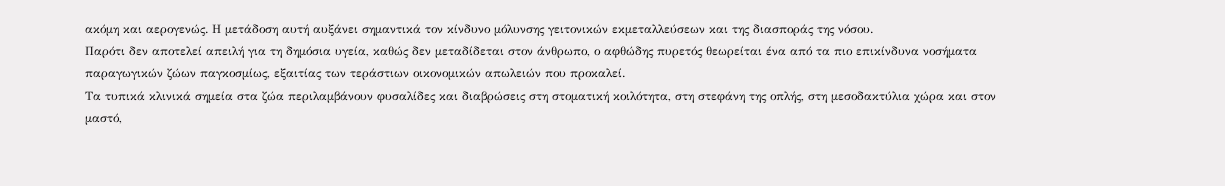ακόμη και αερογενώς. Η μετάδοση αυτή αυξάνει σημαντικά τον κίνδυνο μόλυνσης γειτονικών εκμεταλλεύσεων και της διασποράς της νόσου.
Παρότι δεν αποτελεί απειλή για τη δημόσια υγεία, καθώς δεν μεταδίδεται στον άνθρωπο, ο αφθώδης πυρετός θεωρείται ένα από τα πιο επικίνδυνα νοσήματα παραγωγικών ζώων παγκοσμίως, εξαιτίας των τεράστιων οικονομικών απωλειών που προκαλεί.
Τα τυπικά κλινικά σημεία στα ζώα περιλαμβάνουν φυσαλίδες και διαβρώσεις στη στοματική κοιλότητα, στη στεφάνη της οπλής, στη μεσοδακτύλια χώρα και στον μαστό,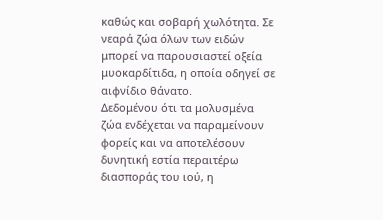καθώς και σοβαρή χωλότητα. Σε νεαρά ζώα όλων των ειδών μπορεί να παρουσιαστεί οξεία μυοκαρδίτιδα, η οποία οδηγεί σε αιφνίδιο θάνατο.
Δεδομένου ότι τα μολυσμένα ζώα ενδέχεται να παραμείνουν φορείς και να αποτελέσουν δυνητική εστία περαιτέρω διασποράς του ιού, η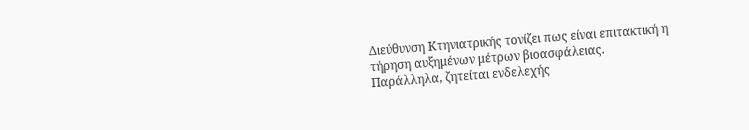Διεύθυνση Κτηνιατρικής τονίζει πως είναι επιτακτική η τήρηση αυξημένων μέτρων βιοασφάλειας.
Παράλληλα, ζητείται ενδελεχής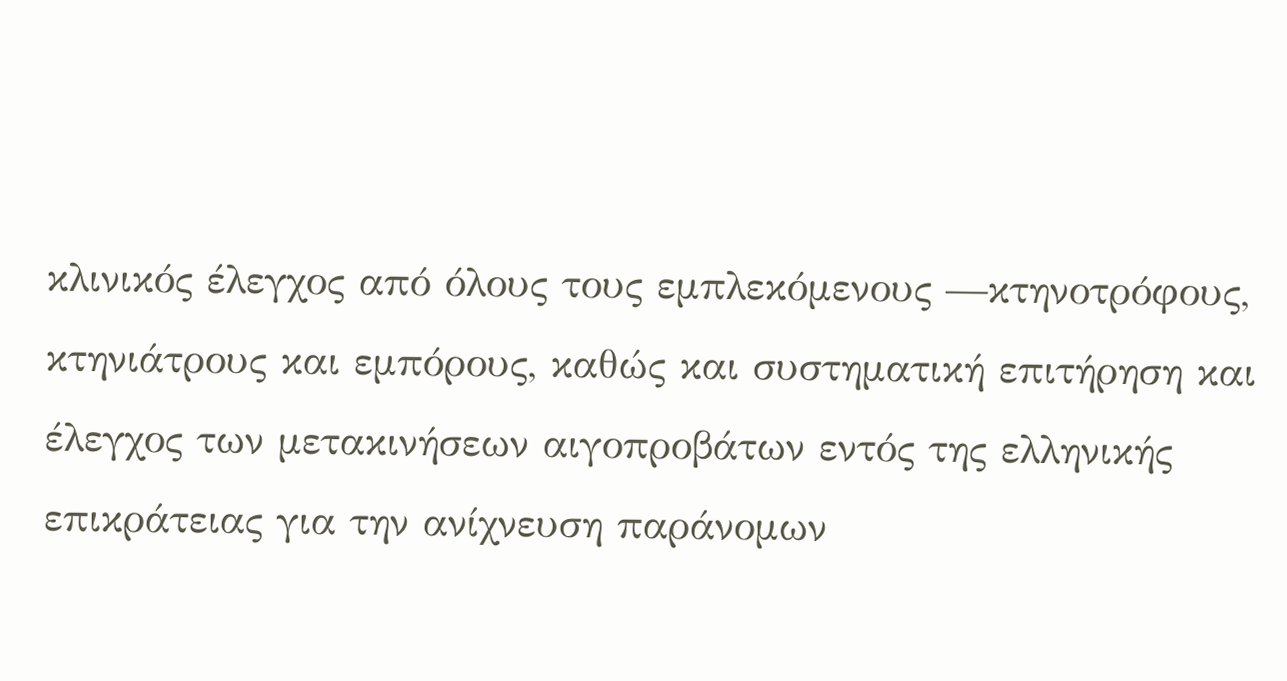κλινικός έλεγχος από όλους τους εμπλεκόμενους —κτηνοτρόφους, κτηνιάτρους και εμπόρους, καθώς και συστηματική επιτήρηση και έλεγχος των μετακινήσεων αιγοπροβάτων εντός της ελληνικής επικράτειας για την ανίχνευση παράνομων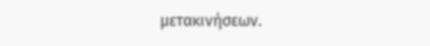μετακινήσεων.